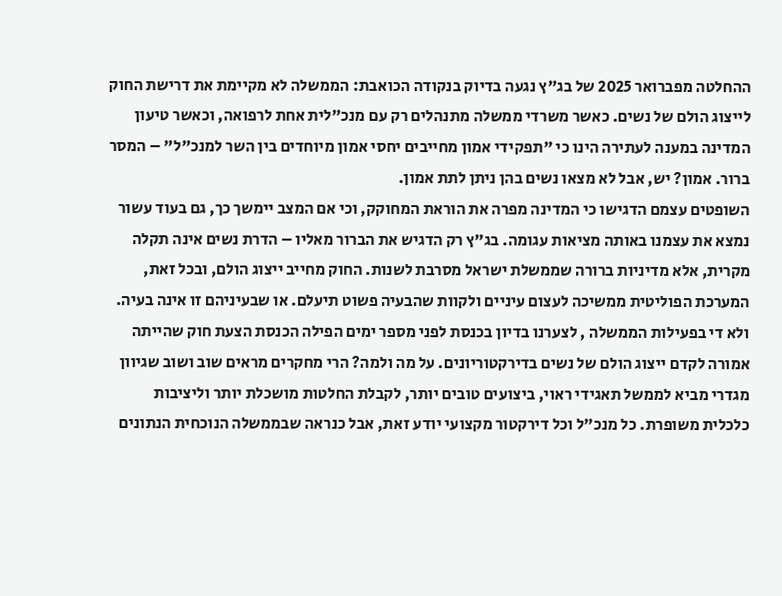ההחלטה מפברואר 2025 של בג"ץ נגעה בדיוק בנקודה הכואבת: הממשלה לא מקיימת את דרישת החוק לייצוג הולם של נשים. כאשר משרדי ממשלה מתנהלים רק עם מנכ"לית אחת לרפואה, וכאשר טיעון המדינה במענה לעתירה הינו כי "תפקידי אמון מחייבים יחסי אמון מיוחדים בין השר למנכ"ל" – המסר ברור. אמון? יש, אבל לא מצאו נשים בהן ניתן לתת אמון.
השופטים עצמם הדגישו כי המדינה מפרה את הוראת המחוקק, וכי אם המצב יימשך כך, גם בעוד עשור נמצא את עצמנו באותה מציאות עגומה. בג"ץ רק הדגיש את הברור מאליו – הדרת נשים אינה תקלה מקרית, אלא מדיניות ברורה שממשלת ישראל מסרבת לשנות. החוק מחייב ייצוג הולם, ובכל זאת, המערכת הפוליטית ממשיכה לעצום עיניים ולקוות שהבעיה פשוט תיעלם. או שבעיניהם זו אינה בעיה.
ולא די בפעילות הממשלה , לצערנו בדיון בכנסת לפני מספר ימים הפילה הכנסת הצעת חוק שהייתה אמורה לקדם ייצוג הולם של נשים בדירקטוריונים. על מה ולמה? הרי מחקרים מראים שוב ושוב שגיוון מגדרי מביא לממשל תאגידי ראוי, ביצועים טובים יותר, לקבלת החלטות מושכלת יותר וליציבות כלכלית משופרת. כל מנכ"ל וכל דירקטור מקצועי יודע זאת, אבל כנראה שבממשלה הנוכחית הנתונים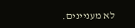לא מעניינים.